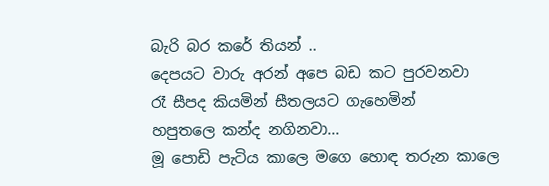බැරි බර කරේ තියන් ..
දෙපයට වාරු අරන් අපෙ බඩ කට පුරවනවා
රෑ සීපද කියමින් සීතලයට ගැහෙමින්
හපුතලෙ කන්ද නගිනවා...
මූ පොඩි පැටිය කාලෙ මගෙ හොඳ තරුන කාලෙ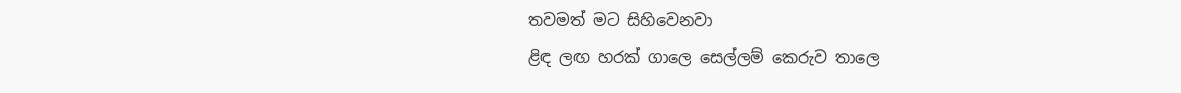තවමත් මට සිහිවෙනවා
ළිඳ ලඟ හරක් ගාලෙ සෙල්ලම් කෙරුව තාලෙ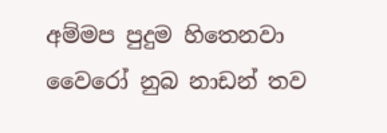අම්මප පුදුම හිතෙනවා
වෛරෝ නුබ නාඩන් තව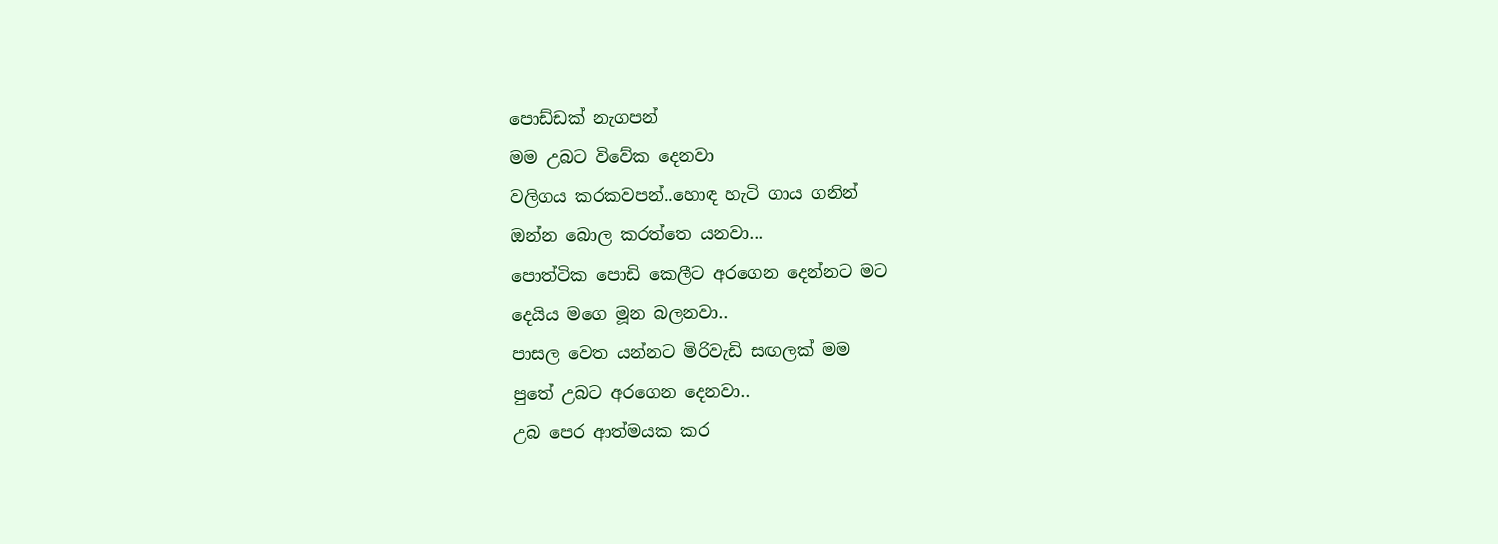පොඩ්ඩක් නැගපන්
මම උබට විවේක දෙනවා
වලිගය කරකවපන්..හොඳ හැටි ගාය ගනින්
ඔන්න බොල කරත්තෙ යනවා...
පොත්ටික පොඩි කෙලීට අරගෙන දෙන්නට මට
දෙයිය මගෙ මූන බලනවා..
පාසල වෙත යන්නට මිරිවැඩි සඟලක් මම
පුතේ උබට අරගෙන දෙනවා..
උබ පෙර ආත්මයක කර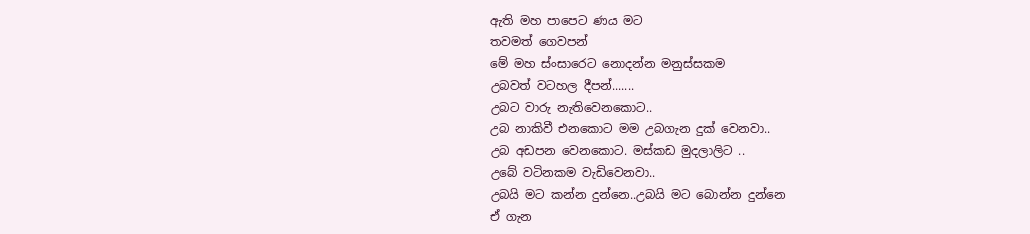ඇති මහ පාපෙට ණය මට
තවමත් ගෙවපන්
මේ මහ ස්ංසාරෙට නොදන්න මනුස්සකම
උබවත් වටහල දීපන්.......
උබට වාරු නැතිවෙනකොට..
උබ නාකිවී එනකොට මම උබගැන දුක් වෙනවා..
උබ අඩපන වෙනකොට. මස්කඩ මුදලාලිට ..
උබේ වටිනකම වැඩිවෙනවා..
උබයි මට කන්න දුන්නෙ..උබයි මට බොන්න දුන්නෙ
ඒ ගැන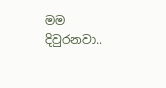මම දිවුරනවා..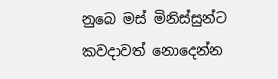නුබෙ මස් මිනිස්සුන්ට කවදාවත් නොදෙන්න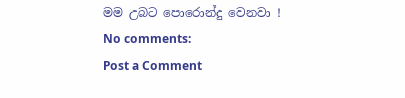මම උබට පොරොන්දු වෙනවා !
No comments:
Post a Comment